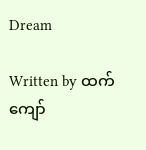Dream

Written by ထက်ကျော်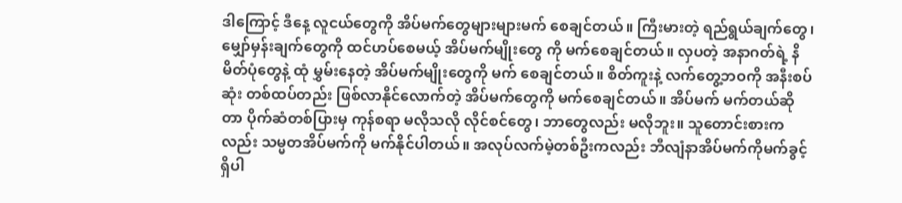ဒါကြောင့် ဒီနေ့ လူငယ်တွေကို အိပ်မက်တွေများများမက် စေချင်တယ်။ ကြီးမားတဲ့ ရည်ရွယ်ချက်တွေ၊ မျှော်မှန်းချက်တွေကို ထင်ဟပ်စေမယ့် အိပ်မက်မျိုးတွေ ကို မက်စေချင်တယ်။ လှပတဲ့ အနာဂတ်ရဲ့ နိမိတ်ပုံတွေနဲ့ ထုံ မွှမ်းနေတဲ့ အိပ်မက်မျိုးတွေကို မက် စေချင်တယ်။ စိတ်ကူးနဲ့ လက်တွေ့ဘဝကို အနီးစပ်ဆုံး တစ်ထပ်တည်း ဖြစ်လာနိုင်လောက်တဲ့ အိပ်မက်တွေကို မက်စေချင်တယ်။ အိပ်မက် မက်တယ်ဆိုတာ ပိုက်ဆံတစ်ပြားမှ ကုန်စရာ မလိုသလို လိုင်စင်တွေ၊ ဘာတွေလည်း မလိုဘူး။ သူတောင်းစားက လည်း သမ္မတအိပ်မက်ကို မက်နိုင်ပါတယ်။ အလုပ်လက်မဲ့တစ်ဦးကလည်း ဘီလျံနာအိပ်မက်ကိုမက်ခွင့်ရှိပါ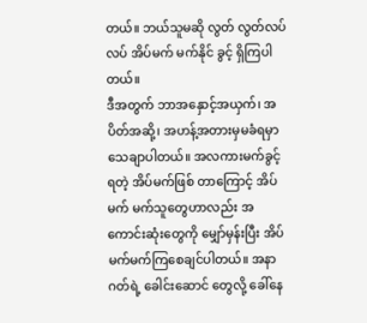တယ်။ ဘယ်သူမဆို လွတ် လွတ်လပ်လပ် အိပ်မက် မက်နိုင် ခွင့် ရှိကြပါတယ်။
ဒီအတွက် ဘာအနှောင့်အယှက်၊ အပိတ်အဆို့၊ အဟန့်အတားမှမခံရမှာ သေချာပါတယ်။ အလကားမက်ခွင့်ရတဲ့ အိပ်မက်ဖြစ် တာကြောင့် အိပ်မက် မက်သူတွေဟာလည်း အကောင်းဆုံးတွေကို မျှော်မှန်းပြီး အိပ်မက်မက်ကြစေချင်ပါတယ်။ အနာဂတ်ရဲ့ ခေါင်းဆောင် တွေလို့ ခေါ်နေ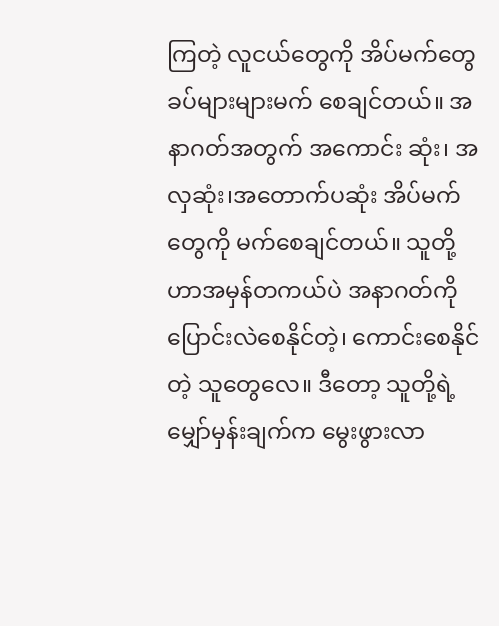ကြတဲ့ လူငယ်တွေကို အိပ်မက်တွေ ခပ်များများမက် စေချင်တယ်။ အနာဂတ်အတွက် အကောင်း ဆုံး၊ အလှဆုံး၊အတောက်ပဆုံး အိပ်မက်တွေကို မက်စေချင်တယ်။ သူတို့ဟာအမှန်တကယ်ပဲ အနာဂတ်ကိုပြောင်းလဲစေနိုင်တဲ့၊ ကောင်းစေနိုင်တဲ့ သူတွေလေ။ ဒီတော့ သူတို့ရဲ့ မျှော်မှန်းချက်က မွေးဖွားလာ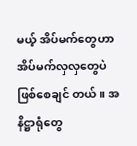မယ့် အိပ်မက်တွေဟာအိပ်မက်လှလှတွေပဲ ဖြစ်စေချင် တယ်။ အနိဋ္ဌာရုံတွေ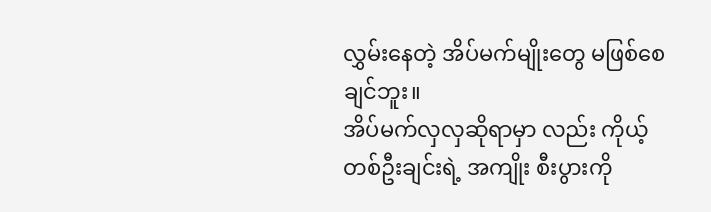လွှမ်းနေတဲ့ အိပ်မက်မျိုးတွေ မဖြစ်စေချင်ဘူး။
အိပ်မက်လှလှဆိုရာမှာ လည်း ကိုယ့်တစ်ဦးချင်းရဲ့ အကျိုး စီးပွားကို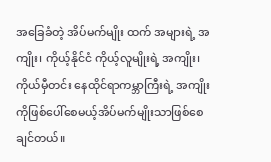အခြေခံတဲ့ အိပ်မက်မျိုး ထက် အများရဲ့ အကျိုး၊ ကိုယ့်နိုင်ငံ ကိုယ့်လူမျိုးရဲ့ အကျိုး၊ကိုယ်မှီတင်း နေထိုင်ရာကမ္ဘာကြီးရဲ့ အကျိုးကိုဖြစ်ပေါ်စေမယ့်အိပ်မက်မျိုးသာဖြစ်စေချင်တယ်။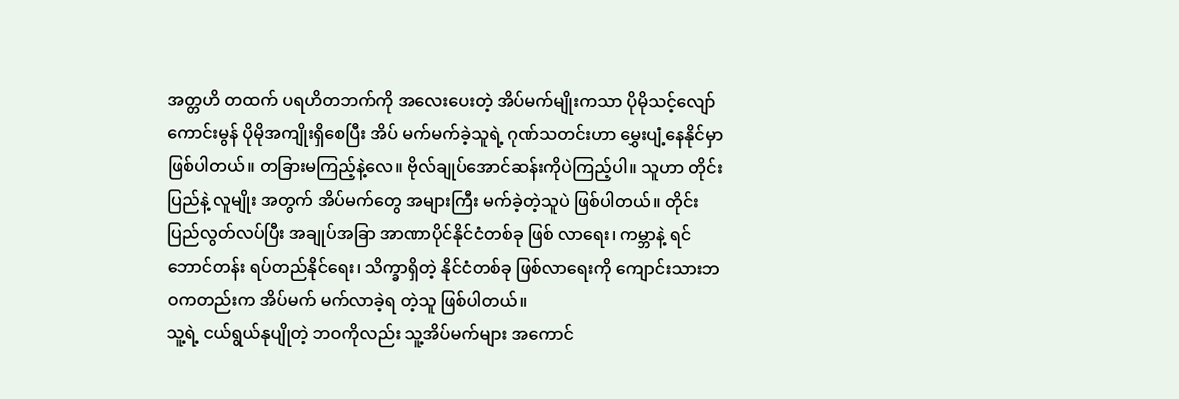အတ္တဟိ တထက် ပရဟိတဘက်ကို အလေးပေးတဲ့ အိပ်မက်မျိုးကသာ ပိုမိုသင့်လျော် ကောင်းမွန် ပိုမိုအကျိုးရှိစေပြီး အိပ် မက်မက်ခဲ့သူရဲ့ ဂုဏ်သတင်းဟာ မွှေးပျံ့နေနိုင်မှာ ဖြစ်ပါတယ်။ တခြားမကြည့်နဲ့လေ။ ဗိုလ်ချုပ်အောင်ဆန်းကိုပဲကြည့်ပါ။ သူဟာ တိုင်းပြည်နဲ့ လူမျိုး အတွက် အိပ်မက်တွေ အများကြီး မက်ခဲ့တဲ့သူပဲ ဖြစ်ပါတယ်။ တိုင်း ပြည်လွတ်လပ်ပြီး အချုပ်အခြာ အာဏာပိုင်နိုင်ငံတစ်ခု ဖြစ် လာရေး၊ ကမ္ဘာနဲ့ ရင်ဘောင်တန်း ရပ်တည်နိုင်ရေး၊ သိက္ခာရှိတဲ့ နိုင်ငံတစ်ခု ဖြစ်လာရေးကို ကျောင်းသားဘဝကတည်းက အိပ်မက် မက်လာခဲ့ရ တဲ့သူ ဖြစ်ပါတယ်။
သူ့ရဲ့ ငယ်ရွယ်နုပျိုတဲ့ ဘဝကိုလည်း သူ့အိပ်မက်များ အကောင်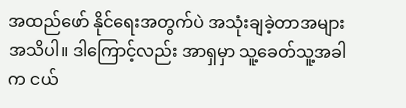အထည်ဖော် နိုင်ရေးအတွက်ပဲ အသုံးချခဲ့တာအများအသိပါ။ ဒါကြောင့်လည်း အာရှမှာ သူ့ခေတ်သူ့အခါက ငယ်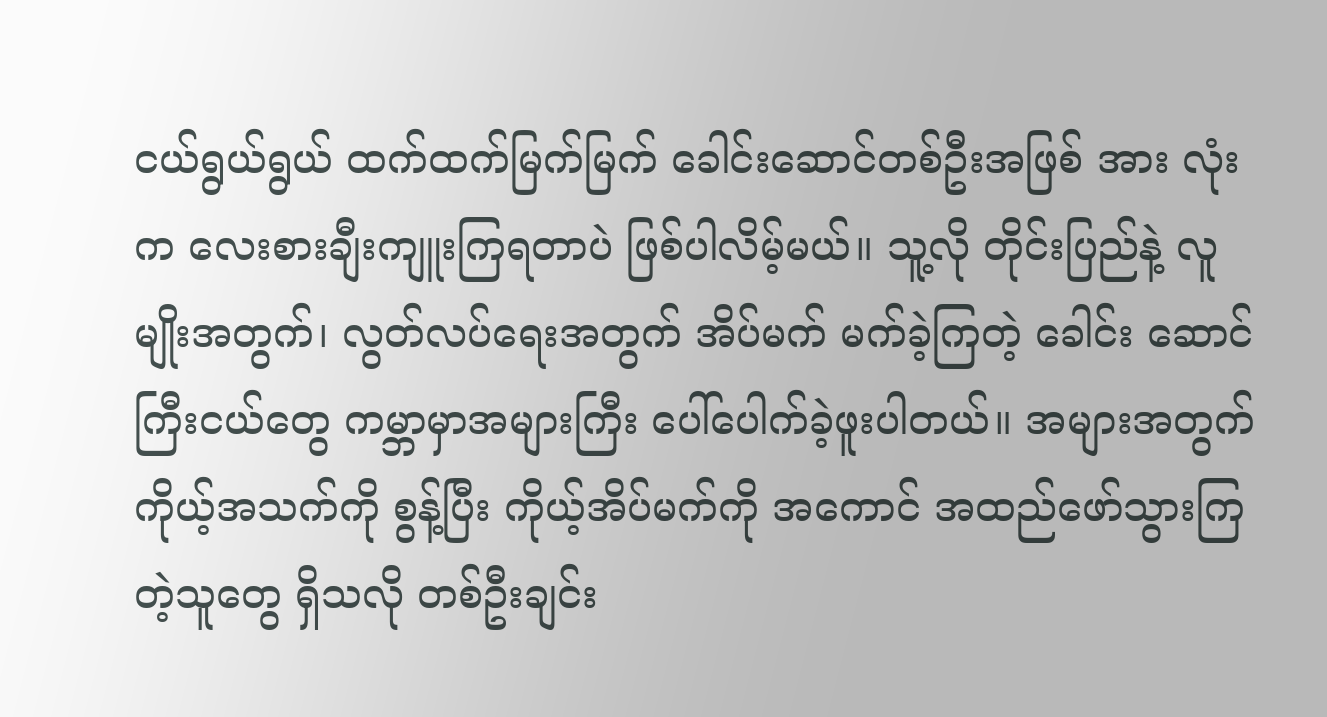ငယ်ရွယ်ရွယ် ထက်ထက်မြက်မြက် ခေါင်းဆောင်တစ်ဦးအဖြစ် အား လုံးက လေးစားချီးကျူးကြရတာပဲ ဖြစ်ပါလိမ့်မယ်။ သူ့လို တိုင်းပြည်နဲ့ လူ မျိုးအတွက်၊ လွတ်လပ်ရေးအတွက် အိပ်မက် မက်ခဲ့ကြတဲ့ ခေါင်း ဆောင်ကြီးငယ်တွေ ကမ္ဘာမှာအများကြီး ပေါ်ပေါက်ခဲ့ဖူးပါတယ်။ အများအတွက် ကိုယ့်အသက်ကို စွန့်ပြီး ကိုယ့်အိပ်မက်ကို အကောင် အထည်ဖော်သွားကြတဲ့သူတွေ ရှိသလို တစ်ဦးချင်း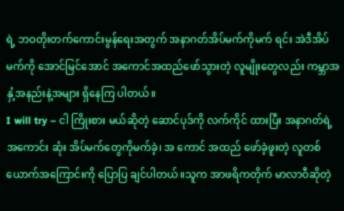ရဲ့ ဘဝတိုးတက်ကောင်းမွန်ရေးအတွက် အနာဂတ်အိပ်မက်ကိုမက် ရင်း အဲဒီအိပ်မက်ကို အောင်မြင်အောင် အကောင်အထည်ဖော်သွားတဲ့ လူမျိုးတွေလည်း ကမ္ဘာအနှံ့အနည်းနဲ့အများ ရှိနေကြ ပါတယ်။
I will try – ငါ ကြိုးစား မယ်ဆိုတဲ့ ဆောင်ပုဒ်ကို လက်ကိုင် ထားပြီး အနာဂတ်ရဲ့ အကောင်း ဆုံး အိပ်မက်တွေကိုမက်ခဲ့၊ အ ကောင် အထည် ဖော်ခဲ့ဖူးတဲ့ လူတစ်ယောက်အကြောင်းကို ပြောပြ ချင်ပါတယ်။သူက အာဖရိကတိုက် မာလာဝီဆိုတဲ့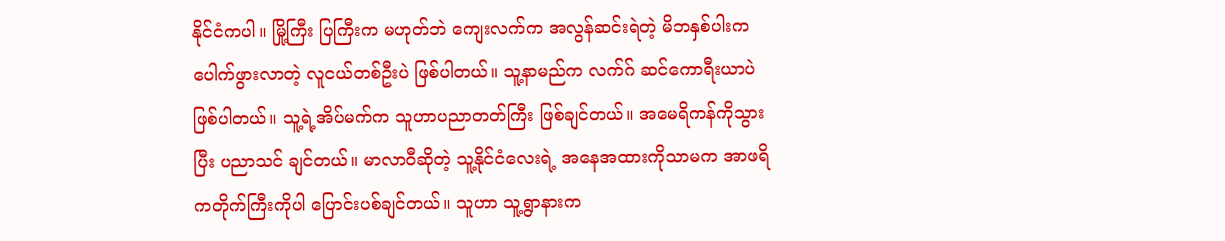နိုင်ငံကပါ။ မြို့ကြီး ပြကြီးက မဟုတ်ဘဲ ကျေးလက်က အလွန်ဆင်းရဲတဲ့ မိဘနှစ်ပါးကပေါက်ဖွားလာတဲ့ လူငယ်တစ်ဦးပဲ ဖြစ်ပါတယ်။ သူ့နာမည်က လက်ဂ် ဆင်ကောရီးယာပဲ ဖြစ်ပါတယ်။ သူ့ရဲ့အိပ်မက်က သူဟာပညာတတ်ကြီး ဖြစ်ချင်တယ်။ အမေရိကန်ကိုသွားပြီး ပညာသင် ချင်တယ်။ မာလာဝီဆိုတဲ့ သူ့နိုင်ငံလေးရဲ့ အနေအထားကိုသာမက အာဖရိကတိုက်ကြီးကိုပါ ပြောင်းပစ်ချင်တယ်။ သူဟာ သူ့ရွာနားက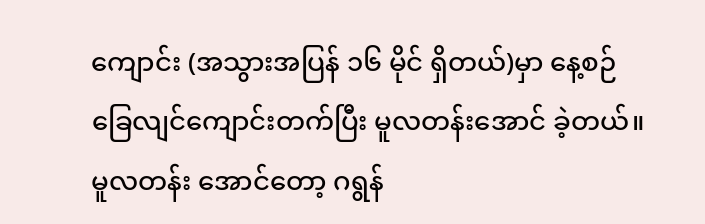ကျောင်း (အသွားအပြန် ၁၆ မိုင် ရှိတယ်)မှာ နေ့စဉ် ခြေလျင်ကျောင်းတက်ပြီး မူလတန်းအောင် ခဲ့တယ်။ မူလတန်း အောင်တော့ ဂရွန်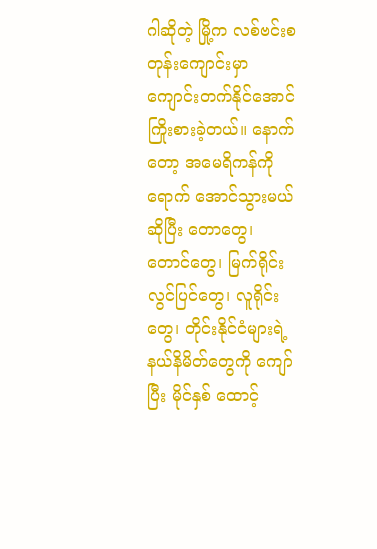ဂါဆိုတဲ့ မြို့က လစ်ဗင်းစ တုန်းကျောင်းမှာ ကျောင်းတက်နိုင်အောင်ကြိုးစားခဲ့တယ်။ နောက် တော့ အမေရိကန်ကို ရောက် အောင်သွားမယ်ဆိုပြီး တောတွေ၊ တောင်တွေ၊ မြက်ရိုင်းလွင်ပြင်တွေ၊ လူရိုင်းတွေ၊ တိုင်းနိုင်ငံများရဲ့ နယ်နိမိတ်တွေကို ကျော် ပြီး မိုင်နှစ် ထောင့်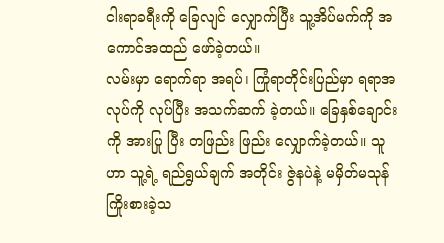ငါးရာခရီးကို ခြေလျင် လျှောက်ပြီး သူ့အိပ်မက်ကို အကောင်အထည် ဖော်ခဲ့တယ်။
လမ်းမှာ ရောက်ရာ အရပ်၊ ကြုံရာတိုင်းပြည်မှာ ရရာအလုပ်ကို လုပ်ပြီး အသက်ဆက် ခဲ့တယ်။ ခြေနှစ်ချောင်းကို အားပြု ပြီး တဖြည်း ဖြည်း လျှောက်ခဲ့တယ်။ သူဟာ သူ့ရဲ့ ရည်ရွယ်ချက် အတိုင်း ဇွဲနပဲနဲ့ မမှိတ်မသုန် ကြိုးစားခဲ့သ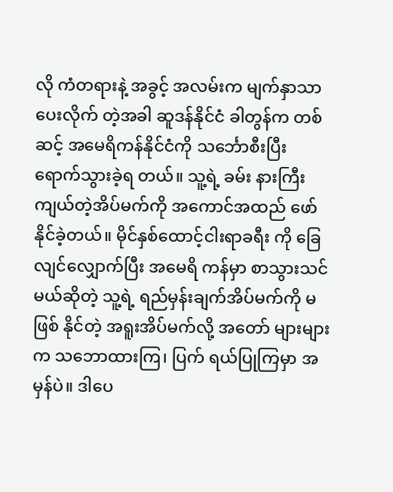လို ကံတရားနဲ့ အခွင့် အလမ်းက မျက်နှာသာပေးလိုက် တဲ့အခါ ဆူဒန်နိုင်ငံ ခါတွန်က တစ်ဆင့် အမေရိကန်နိုင်ငံကို သင်္ဘောစီးပြီး ရောက်သွားခဲ့ရ တယ်။ သူ့ရဲ့ ခမ်း နားကြီးကျယ်တဲ့အိပ်မက်ကို အကောင်အထည် ဖော်နိုင်ခဲ့တယ်။ မိုင်နှစ်ထောင့်ငါးရာခရီး ကို ခြေလျင်လျှောက်ပြီး အမေရိ ကန်မှာ စာသွားသင်မယ်ဆိုတဲ့ သူ့ရဲ့ ရည်မှန်းချက်အိပ်မက်ကို မဖြစ် နိုင်တဲ့ အရူးအိပ်မက်လို့ အတော် များများက သဘောထားကြ၊ ပြက် ရယ်ပြုကြမှာ အမှန်ပဲ။ ဒါပေ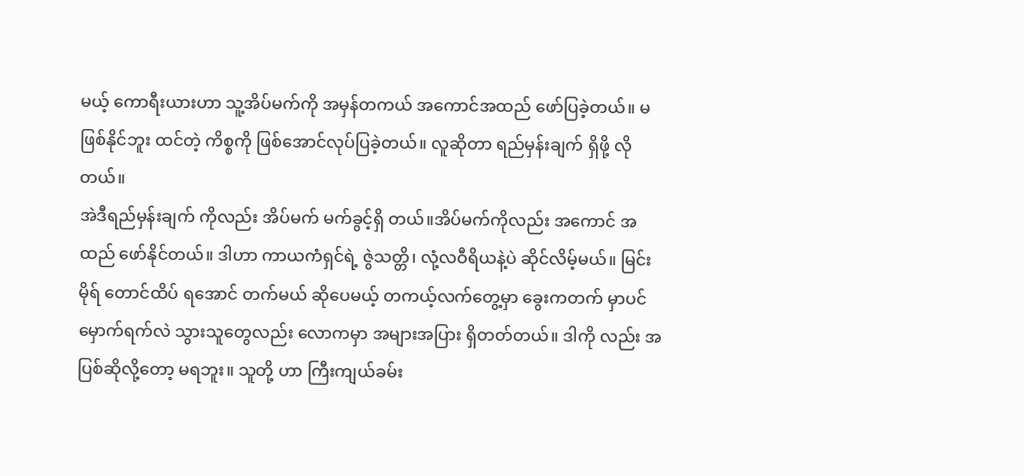မယ့် ကောရီးယားဟာ သူ့အိပ်မက်ကို အမှန်တကယ် အကောင်အထည် ဖော်ပြခဲ့တယ်။ မဖြစ်နိုင်ဘူး ထင်တဲ့ ကိစ္စကို ဖြစ်အောင်လုပ်ပြခဲ့တယ်။ လူဆိုတာ ရည်မှန်းချက် ရှိဖို့ လိုတယ်။
အဲဒီရည်မှန်းချက် ကိုလည်း အိပ်မက် မက်ခွင့်ရှိ တယ်။အိပ်မက်ကိုလည်း အကောင် အထည် ဖော်နိုင်တယ်။ ဒါဟာ ကာယကံရှင်ရဲ့ ဇွဲသတ္တိ၊ လုံ့လဝီရိယနဲ့ပဲ ဆိုင်လိမ့်မယ်။ မြင်းမိုရ် တောင်ထိပ် ရအောင် တက်မယ် ဆိုပေမယ့် တကယ့်လက်တွေ့မှာ ခွေးကတက် မှာပင် မှောက်ရက်လဲ သွားသူတွေလည်း လောကမှာ အများအပြား ရှိတတ်တယ်။ ဒါကို လည်း အပြစ်ဆိုလို့တော့ မရဘူး။ သူတို့ ဟာ ကြီးကျယ်ခမ်း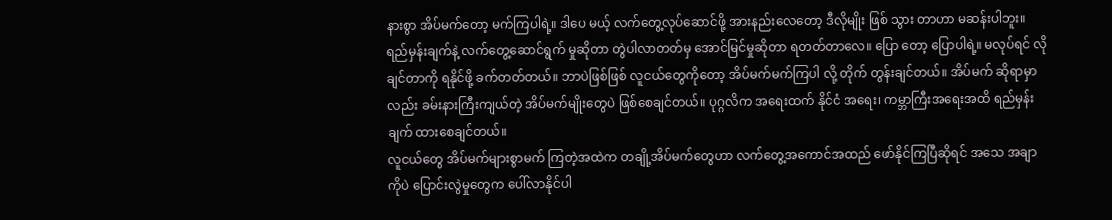နားစွာ အိပ်မက်တော့ မက်ကြပါရဲ့။ ဒါပေ မယ့် လက်တွေ့လုပ်ဆောင်ဖို့ အားနည်းလေတော့ ဒီလိုမျိုး ဖြစ် သွား တာဟာ မဆန်းပါဘူး။ ရည်မှန်းချက်နဲ့ လက်တွေ့ဆောင်ရွက် မှုဆိုတာ တွဲပါလာတတ်မှ အောင်မြင်မှုဆိုတာ ရတတ်တာလေ။ ပြော တော့ ပြောပါရဲ့။ မလုပ်ရင် လိုချင်တာကို ရနိုင်ဖို့ ခက်တတ်တယ်။ ဘာပဲဖြစ်ဖြစ် လူငယ်တွေကိုတော့ အိပ်မက်မက်ကြပါ လို့ တိုက် တွန်းချင်တယ်။ အိပ်မက် ဆိုရာမှာလည်း ခမ်းနားကြီးကျယ်တဲ့ အိပ်မက်မျိုးတွေပဲ ဖြစ်စေချင်တယ်။ ပုဂ္ဂလိက အရေးထက် နိုင်ငံ အရေး၊ ကမ္ဘာကြီးအရေးအထိ ရည်မှန်းချက် ထားစေချင်တယ်။
လူငယ်တွေ အိပ်မက်များစွာမက် ကြတဲ့အထဲက တချို့အိပ်မက်တွေဟာ လက်တွေ့အကောင်အထည် ဖော်နိုင်ကြပြီဆိုရင် အသေ အချာကိုပဲ ပြောင်းလွဲမှုတွေက ပေါ်လာနိုင်ပါ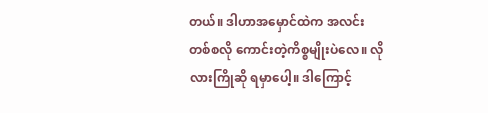တယ်။ ဒါဟာအမှောင်ထဲက အလင်းတစ်စလို ကောင်းတဲ့ကိစ္စမျိုးပဲလေ။ လိုလားကြိုဆို ရမှာပေါ့။ ဒါကြောင့်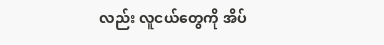လည်း လူငယ်တွေကို အိပ်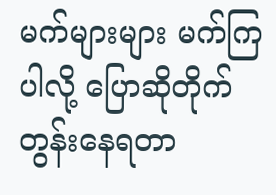မက်များများ မက်ကြပါလို့ ပြောဆိုတိုက်တွန်းနေရတာ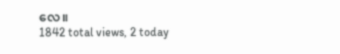လေ။
1842 total views, 2 today